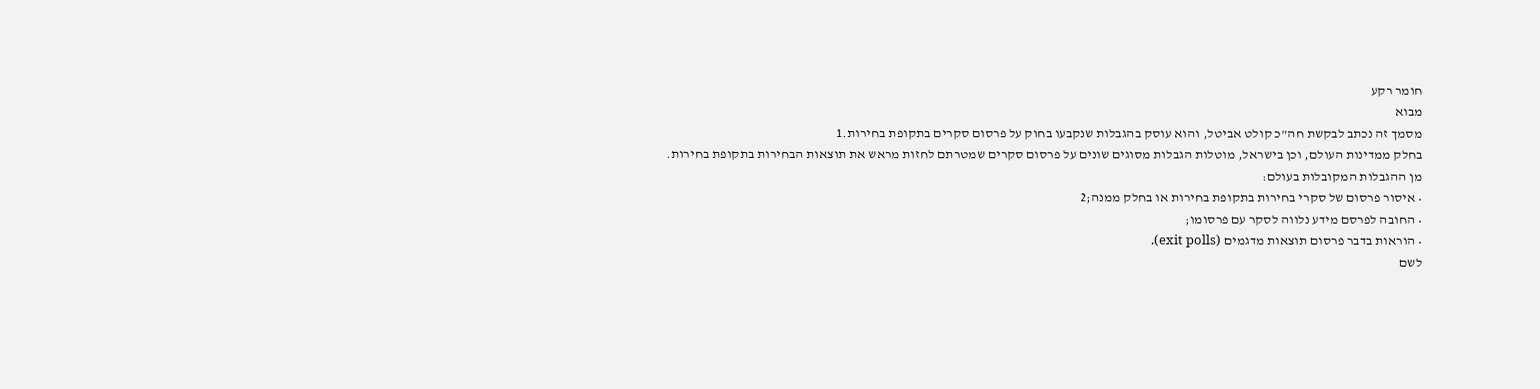חומר רקע
מבוא
מסמך זה נכתב לבקשת חה"כ קולט אביטל, והוא עוסק בהגבלות שנקבעו בחוק על פרסום סקרים בתקופת בחירות.1
בחלק ממדינות העולם, וכן בישראל, מוטלות הגבלות מסוגים שונים על פרסום סקרים שמטרתם לחזות מראש את תוצאות הבחירות בתקופת בחירות. מן ההגבלות המקובלות בעולם:
• איסור פרסום של סקרי בחירות בתקופת בחירות או בחלק ממנה;2
• החובה לפרסם מידע נלווה לסקר עם פרסומו;
• הוראות בדבר פרסום תוצאות מדגמים (exit polls).
לשם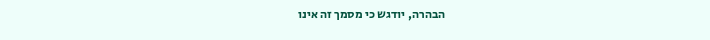הבהרה, יודגש כי מסמך זה אינו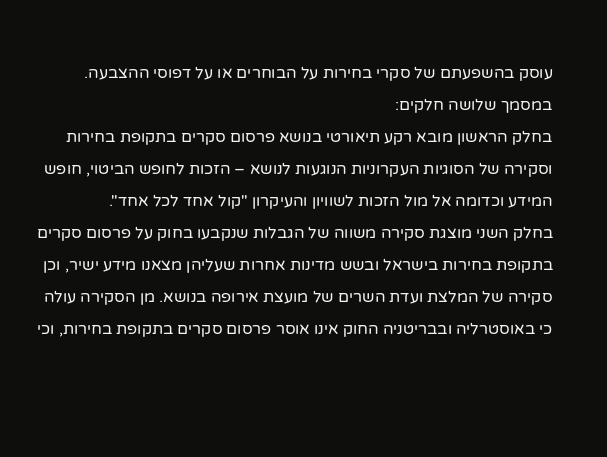עוסק בהשפעתם של סקרי בחירות על הבוחרים או על דפוסי ההצבעה.
במסמך שלושה חלקים:
בחלק הראשון מובא רקע תיאורטי בנושא פרסום סקרים בתקופת בחירות וסקירה של הסוגיות העקרוניות הנוגעות לנושא – הזכות לחופש הביטוי, חופש המידע וכדומה אל מול הזכות לשוויון והעיקרון "קול אחד לכל אחד".
בחלק השני מוצגת סקירה משווה של הגבלות שנקבעו בחוק על פרסום סקרים בתקופת בחירות בישראל ובשש מדינות אחרות שעליהן מצאנו מידע ישיר, וכן סקירה של המלצת ועדת השרים של מועצת אירופה בנושא. מן הסקירה עולה כי באוסטרליה ובבריטניה החוק אינו אוסר פרסום סקרים בתקופת בחירות, וכי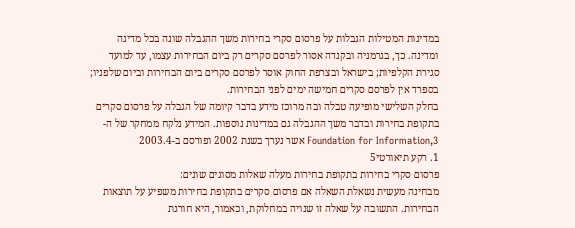במדינות המטילות הגבלות על פרסום סקרי בחירות משך ההגבלה שונה בכל מדינה ומדינה. כך, בגרמניה ובקנדה אסור לפרסם סקרים רק ביום הבחירות עצמו, עד למועד סגירת הקלפיות; בישראל ובצרפת החוק אוסר לפרסם סקרים ביום הבחירות וביום שלפניו; בספרד אין לפרסם סקרים חמישה ימים לפני הבחירות.
בחלק השלישי מופיעה טבלה ובה מרוכז מידע בדבר קיומה של הגבלה על פרסום סקרים בתקופת בחירות ובדבר משך ההגבלה גם במדינות נוספות. המידע נלקח ממחקר של ה-Foundation for Information,3 אשר נערך בשנת 2002 ופורסם ב-2003.4
1. רקע תיאורטי5
פרסום סקרי בחירות בתקופת בחירות מעלה שאלות מסוגים שונים:
מבחינה מעשית נשאלת השאלה אם פרסום סקרים בתקופת בחירות משפיע על תוצאות הבחירות. התשובה על שאלה זו שנויה במחלוקת, וכאמור, היא חורגת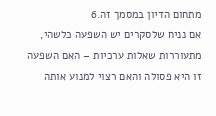מתחום הדיון במסמך זה.6
אם נניח שלסקרים יש השפעה כלשהי, מתעוררות שאלות ערכיות – האם השפעה זו היא פסולה והאם רצוי למנוע אותה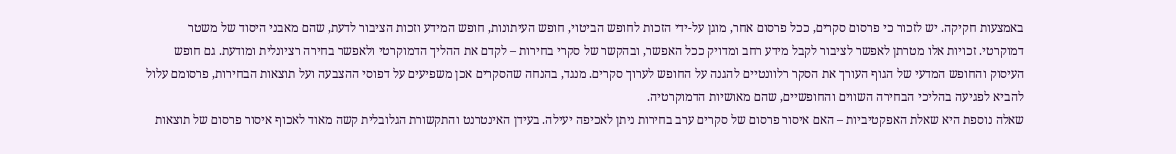באמצעות חקיקה. יש לזכור כי פרסום סקרים, ככל פרסום אחר, מוגן על-ידי הזכות לחופש הביטוי, חופש העיתונות, חופש המידע וזכות הציבור לדעת, שהם מאבני היסוד של משטר דמוקרטי. זכויות אלו מטרתן לאפשר לציבור לקבל מידע רחב ומדויק ככל האפשר, ובהקשר של סקרי בחירות – לקדם את ההליך הדמוקרטי ולאפשר בחירה רציונלית ומודעת. גם חופש העיסוק והחופש המדעי של הגוף העורך את הסקר רלוונטיים להגנה על החופש לערוך סקרים. מנגד, בהנחה שהסקרים אכן משפיעים על דפוסי ההצבעה ועל תוצאות הבחירות, פרסומם עלול להביא לפגיעה בהליכי הבחירה השווים והחופשיים, שהם מאושיות הדמוקרטיה.
שאלה נוספת היא שאלת האפקטיביות – האם איסור פרסום של סקרים ערב בחירות ניתן לאכיפה יעילה. בעידן האינטרנט והתקשורת הגלובלית קשה מאוד לאכוף איסור פרסום של תוצאות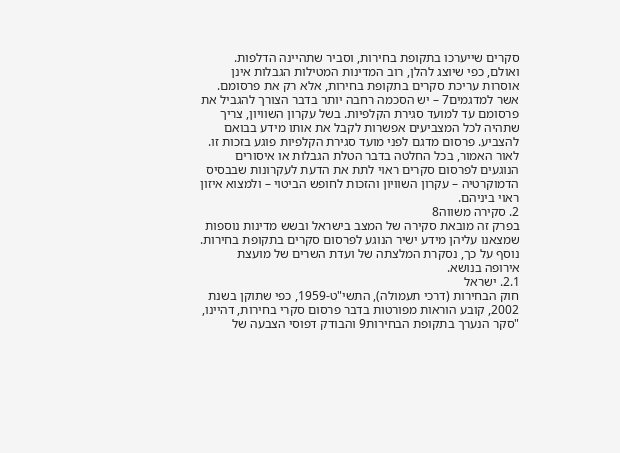סקרים שייערכו בתקופת בחירות, וסביר שתהיינה הדלפות. ואולם, כפי שיוצג להלן, רוב המדינות המטילות הגבלות אינן אוסרות עריכת סקרים בתקופת בחירות, אלא רק את פרסומם.
אשר למדגמים7 – יש הסכמה רחבה יותר בדבר הצורך להגביל את פרסומם עד למועד סגירת הקלפיות. בשל עקרון השוויון, צריך שתהיה לכל המצביעים אפשרות לקבל את אותו מידע בבואם להצביע. פרסום מדגם לפני מועד סגירת הקלפיות פוגע בזכות זו.
לאור האמור, בכל החלטה בדבר הטלת הגבלות או איסורים הנוגעים לפרסום סקרים ראוי לתת את הדעת לעקרונות שבבסיס הדמוקרטיה – עקרון השוויון והזכות לחופש הביטוי – ולמצוא איזון ראוי ביניהם.
2. סקירה משווה8
בפרק זה מובאת סקירה של המצב בישראל ובשש מדינות נוספות שמצאנו עליהן מידע ישיר הנוגע לפרסום סקרים בתקופת בחירות. נוסף על כך, נסקרת המלצתה של ועדת השרים של מועצת אירופה בנושא.
2.1. ישראל
חוק הבחירות (דרכי תעמולה), התשי"ט-1959, כפי שתוקן בשנת 2002, קובע הוראות מפורטות בדבר פרסום סקרי בחירות, דהיינו, "סקר הנערך בתקופת הבחירות9 והבודק דפוסי הצבעה של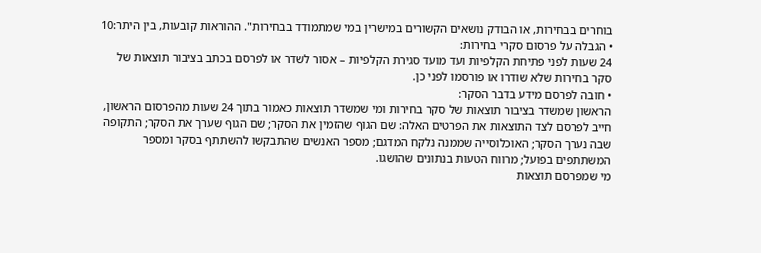בוחרים בבחירות, או הבודק נושאים הקשורים במישרין במי שמתמודד בבחירות". ההוראות קובעות, בין היתר:10
• הגבלה על פרסום סקרי בחירות:
24 שעות לפני פתיחת הקלפיות ועד מועד סגירת הקלפיות – אסור לשדר או לפרסם בכתב בציבור תוצאות של סקר בחירות שלא שודרו או פורסמו לפני כן.
• חובה לפרסם מידע בדבר הסקר:
הראשון שמשדר בציבור תוצאות של סקר בחירות ומי שמשדר תוצאות כאמור בתוך 24 שעות מהפרסום הראשון, חייב לפרסם לצד התוצאות את הפרטים האלה: שם הגוף שהזמין את הסקר; שם הגוף שערך את הסקר; התקופה שבה נערך הסקר; האוכלוסייה שממנה נלקח המדגם; מספר האנשים שהתבקשו להשתתף בסקר ומספר המשתתפים בפועל; מרווח הטעות בנתונים שהושגו.
מי שמפרסם תוצאות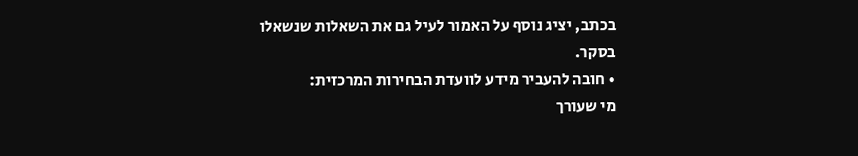בכתב, יציג נוסף על האמור לעיל גם את השאלות שנשאלו בסקר.
• חובה להעביר מידע לוועדת הבחירות המרכזית:
מי שעורך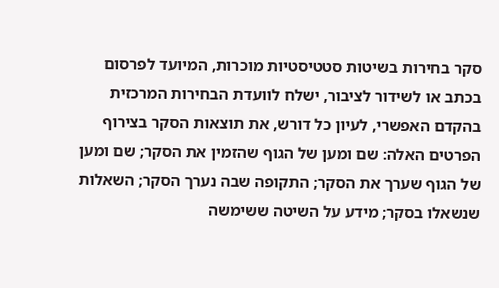סקר בחירות בשיטות סטטיסטיות מוכרות, המיועד לפרסום בכתב או לשידור לציבור, ישלח לוועדת הבחירות המרכזית בהקדם האפשרי, לעיון כל דורש, את תוצאות הסקר בצירוף הפרטים האלה: שם ומען של הגוף שהזמין את הסקר; שם ומען של הגוף שערך את הסקר; התקופה שבה נערך הסקר; השאלות שנשאלו בסקר; מידע על השיטה ששימשה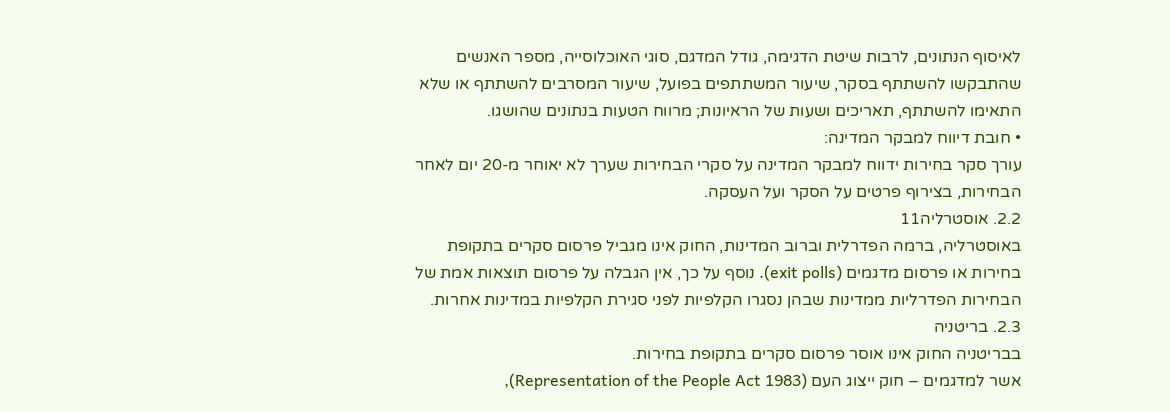לאיסוף הנתונים, לרבות שיטת הדגימה, גודל המדגם, סוגי האוכלוסייה, מספר האנשים שהתבקשו להשתתף בסקר, שיעור המשתתפים בפועל, שיעור המסרבים להשתתף או שלא התאימו להשתתף, תאריכים ושעות של הראיונות; מרווח הטעות בנתונים שהושגו.
• חובת דיווח למבקר המדינה:
עורך סקר בחירות ידווח למבקר המדינה על סקרי הבחירות שערך לא יאוחר מ-20 יום לאחר הבחירות, בצירוף פרטים על הסקר ועל העסקה.
2.2. אוסטרליה11
באוסטרליה, ברמה הפדרלית וברוב המדינות, החוק אינו מגביל פרסום סקרים בתקופת בחירות או פרסום מדגמים (exit polls). נוסף על כך, אין הגבלה על פרסום תוצאות אמת של הבחירות הפדרליות ממדינות שבהן נסגרו הקלפיות לפני סגירת הקלפיות במדינות אחרות.
2.3. בריטניה
בבריטניה החוק אינו אוסר פרסום סקרים בתקופת בחירות.
אשר למדגמים – חוק ייצוג העם (Representation of the People Act 1983),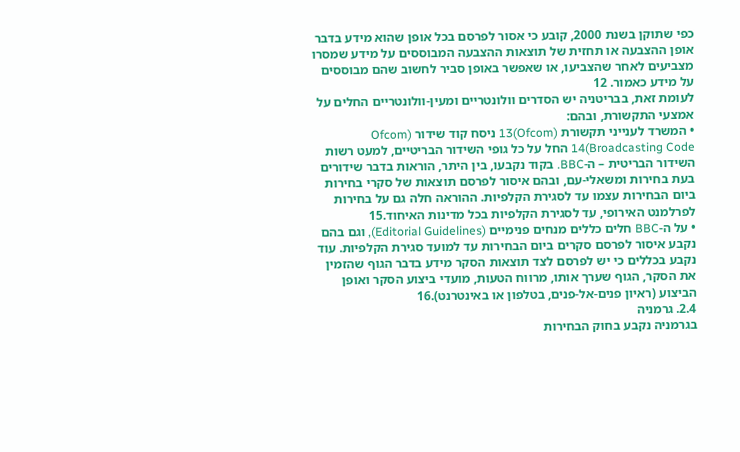כפי שתוקן בשנת 2000, קובע כי אסור לפרסם בכל אופן שהוא מידע בדבר אופן ההצבעה או תחזית של תוצאות ההצבעה המבוססים על מידע שמסרו מצביעים לאחר שהצביעו, או שאפשר באופן סביר לחשוב שהם מבוססים על מידע כאמור. 12
לעומת זאת, בבריטניה יש הסדרים וולונטריים ומעין-וולונטריים החלים על אמצעי התקשורת, ובהם:
• המשרד לענייני תקשורת (Ofcom)13 ניסח קוד שידור (Ofcom Broadcasting Code)14 החל על כל גופי השידור הבריטיים, למעט רשות השידור הבריטית – ה-BBC. בקוד נקבעו, בין היתר, הוראות בדבר שידורים בעת בחירות ומשאלי-עם, ובהם איסור לפרסם תוצאות של סקרי בחירות ביום הבחירות עצמו עד לסגירת הקלפיות. ההוראה חלה גם על בחירות לפרלמנט האירופי, עד לסגירת הקלפיות בכל מדינות האיחוד.15
• על ה-BBC חלים כללים מנחים פנימיים (Editorial Guidelines), וגם בהם נקבע איסור לפרסם סקרים ביום הבחירות עד למועד סגירת הקלפיות. עוד נקבע בכללים כי יש לפרסם לצד תוצאות הסקר מידע בדבר הגוף שהזמין את הסקר, הגוף שערך אותו, מרווח הטעות, מועדי ביצוע הסקר ואופן הביצוע (ראיון פנים-אל-פנים, בטלפון או באינטרנט).16
2.4. גרמניה
בגרמניה נקבע בחוק הבחירות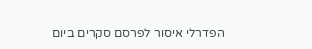הפדרלי איסור לפרסם סקרים ביום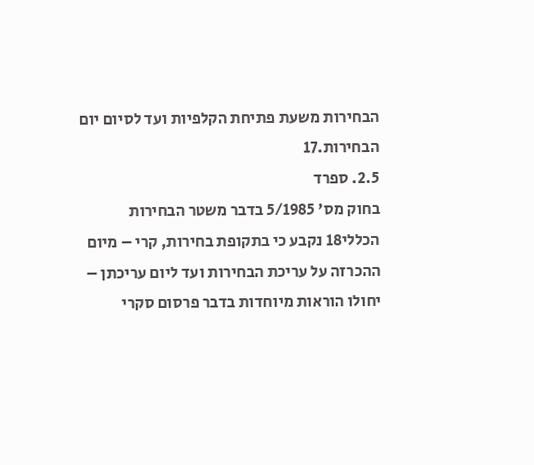הבחירות משעת פתיחת הקלפיות ועד לסיום יום הבחירות.17
2.5. ספרד
בחוק מס' 5/1985 בדבר משטר הבחירות הכללי18 נקבע כי בתקופת בחירות, קרי – מיום ההכרזה על עריכת הבחירות ועד ליום עריכתן – יחולו הוראות מיוחדות בדבר פרסום סקרי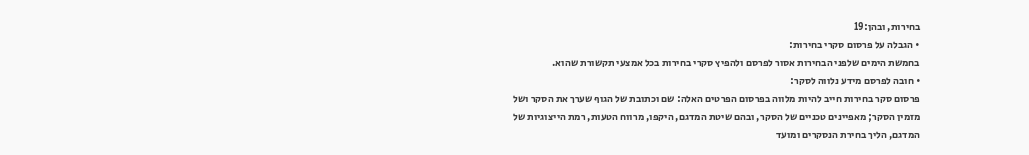בחירות, ובהן:19
• הגבלה על פרסום סקרי בחירות:
בחמשת הימים שלפני הבחירות אסור לפרסם ולהפיץ סקרי בחירות בכל אמצעי תקשורת שהוא.
• חובה לפרסם מידע נלווה לסקר:
פרסום סקר בחירות חייב להיות מלווה בפרסום הפרטים האלה: שם וכתובת של הגוף שערך את הסקר ושל מזמין הסקר; מאפיינים טכניים של הסקר, ובהם שיטת המדגם, היקפו, מרווח הטעות, רמת הייצוגיות של המדגם, הליך בחירת הנסקרים ומועד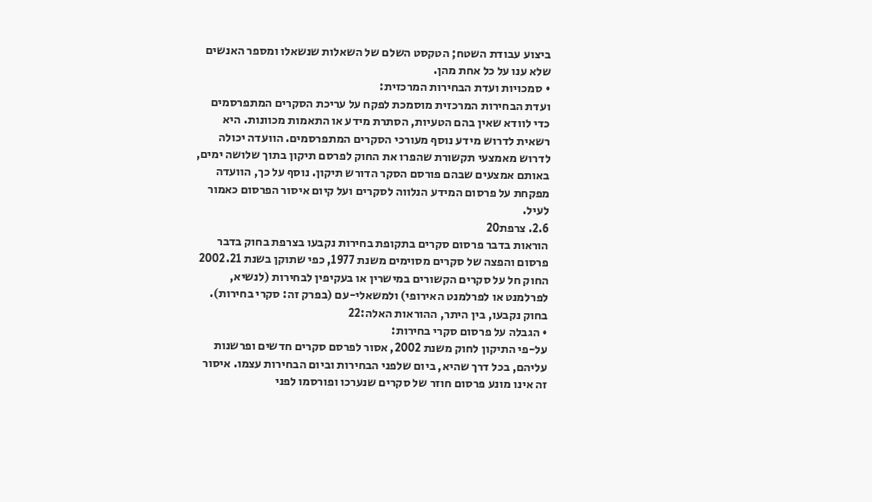ביצוע עבודת השטח; הטקסט השלם של השאלות שנשאלו ומספר האנשים שלא ענו על כל אחת מהן.
• סמכויות ועדת הבחירות המרכזית:
ועדת הבחירות המרכזית מוסמכת לפקח על עריכת הסקרים המתפרסמים כדי לוודא שאין בהם הטעיות, הסתרת מידע או התאמות מכוונות. היא רשאית לדרוש מידע נוסף מעורכי הסקרים המתפרסמים. הוועדה יכולה לדרוש מאמצעי תקשורת שהפרו את החוק לפרסם תיקון בתוך שלושה ימים, באותם אמצעים שבהם פורסם הסקר הדורש תיקון. נוסף על כך, הוועדה מפקחת על פרסום המידע הנלווה לסקרים ועל קיום איסור הפרסום כאמור לעיל.
2.6. צרפת20
הוראות בדבר פרסום סקרים בתקופת בחירות נקבעו בצרפת בחוק בדבר פרסום והפצה של סקרים מסוימים משנת 1977, כפי שתוקן בשנת 2002.21 החוק חל על סקרים הקשורים במישרין או בעקיפין לבחירות (לנשיא, לפרלמנט או לפרלמנט האירופי) ולמשאלי-עם (בפרק זה: סקרי בחירות).
בחוק נקבעו, בין היתר, ההוראות האלה:22
• הגבלה על פרסום סקרי בחירות:
על-פי התיקון לחוק משנת 2002, אסור לפרסם סקרים חדשים ופרשנות עליהם, בכל דרך שהיא, ביום שלפני הבחירות וביום הבחירות עצמו. איסור זה אינו מונע פרסום חוזר של סקרים שנערכו ופורסמו לפני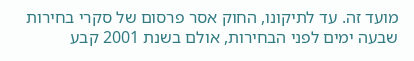מועד זה. עד לתיקונו, החוק אסר פרסום של סקרי בחירות שבעה ימים לפני הבחירות, אולם בשנת 2001 קבע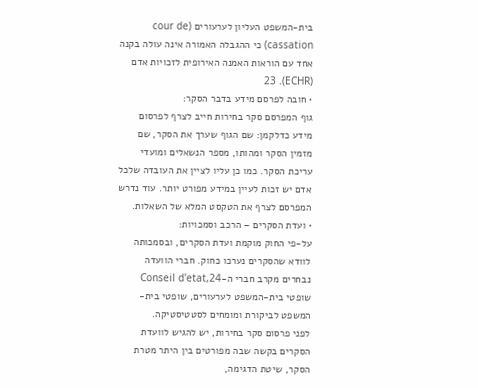בית-המשפט העליון לערעורים (cour de cassation) כי ההגבלה האמורה אינה עולה בקנה אחד עם הוראות האמנה האירופית לזכויות אדם (ECHR). 23
• חובה לפרסם מידע בדבר הסקר:
גוף המפרסם סקר בחירות חייב לצרף לפרסום מידע כדלקמן: שם הגוף שערך את הסקר, שם מזמין הסקר ומהותו, מספר הנשאלים ומועדי עריכת הסקר. כמו כן עליו לציין את העובדה שלכל אדם יש זכות לעיין במידע מפורט יותר. עוד נדרש המפרסם לצרף את הטקסט המלא של השאלות.
• ועדת הסקרים – הרכב וסמכויות:
על-פי החוק מוקמת ועדת הסקרים, ובסמכותה לוודא שהסקרים נערכו כחוק. חברי הוועדה נבחרים מקרב חברי ה-Conseil d'etat,24 שופטי בית-המשפט לערעורים, שופטי בית-המשפט לביקורת ומומחים לסטטיסטיקה.
לפני פרסום סקר בחירות, יש להגיש לוועדת הסקרים בקשה שבה מפורטים בין היתר מטרת הסקר, שיטת הדגימה,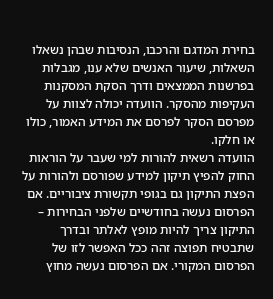בחירת המדגם והרכבו, הנסיבות שבהן נשאלו השאלות, שיעור האנשים שלא ענו, מגבלות בפרשנות הממצאים ודרך הסקת המסקנות העקיפות מהסקר. הוועדה יכולה לצוות על מפרסם הסקר לפרסם את המידע האמור, כולו או חלקו.
הוועדה רשאית להורות למי שעבר על הוראות החוק להפיץ תיקון למידע שפורסם ולהורות על הפצת התיקון גם בגופי תקשורת ציבוריים. אם הפרסום נעשה בחודשיים שלפני הבחירות – התיקון צריך להיות מופץ לאלתר ובדרך שתבטיח תפוצה זהה ככל האפשר לזו של הפרסום המקורי. אם הפרסום נעשה מחוץ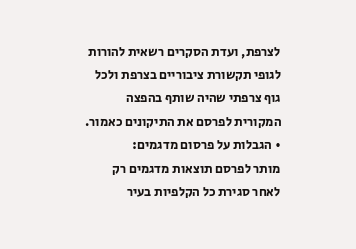לצרפת, ועדת הסקרים רשאית להורות לגופי תקשורת ציבוריים בצרפת ולכל גוף צרפתי שהיה שותף בהפצה המקורית לפרסם את התיקונים כאמור.
• הגבלות על פרסום מדגמים:
מותר לפרסם תוצאות מדגמים רק לאחר סגירת כל הקלפיות בעיר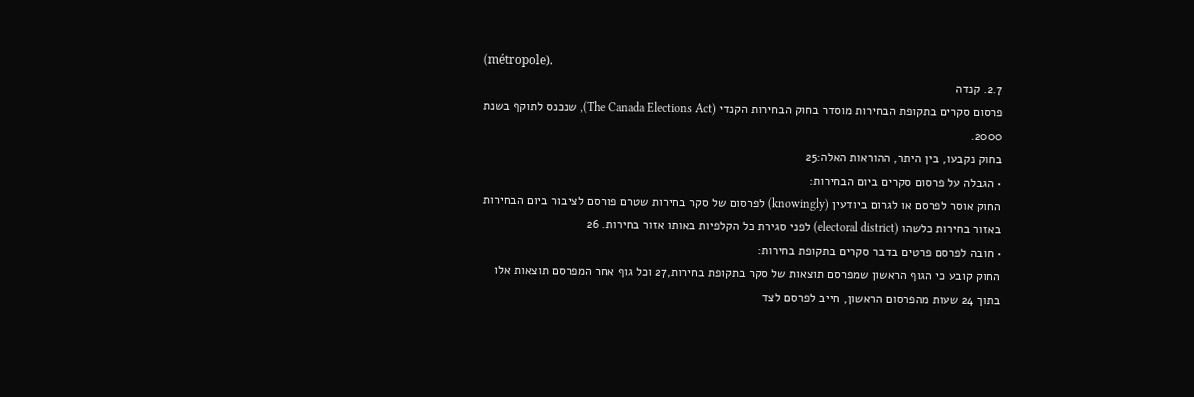(métropole).
2.7. קנדה
פרסום סקרים בתקופת הבחירות מוסדר בחוק הבחירות הקנדי (The Canada Elections Act), שנכנס לתוקף בשנת 2000.
בחוק נקבעו, בין היתר, ההוראות האלה:25
• הגבלה על פרסום סקרים ביום הבחירות:
החוק אוסר לפרסם או לגרום ביודעין (knowingly) לפרסום של סקר בחירות שטרם פורסם לציבור ביום הבחירות באזור בחירות כלשהו (electoral district) לפני סגירת כל הקלפיות באותו אזור בחירות. 26
• חובה לפרסם פרטים בדבר סקרים בתקופת בחירות:
החוק קובע כי הגוף הראשון שמפרסם תוצאות של סקר בתקופת בחירות,27 וכל גוף אחר המפרסם תוצאות אלו בתוך 24 שעות מהפרסום הראשון, חייב לפרסם לצד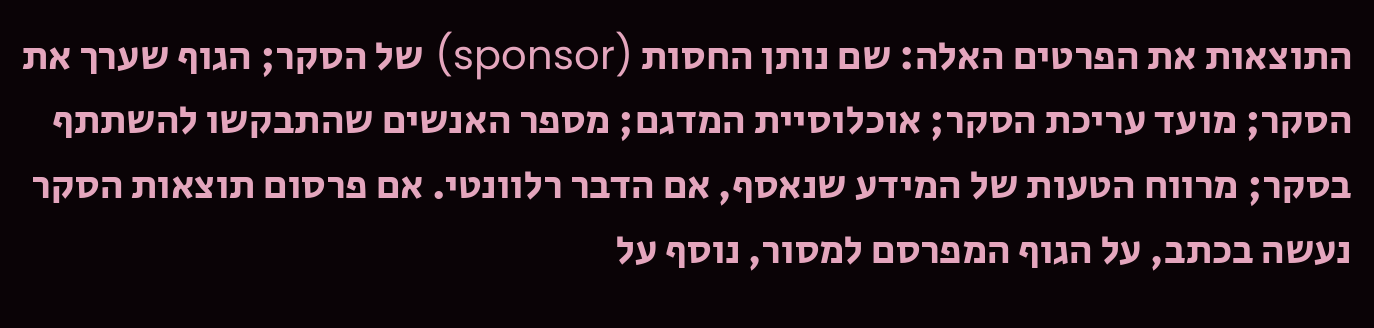התוצאות את הפרטים האלה: שם נותן החסות (sponsor) של הסקר; הגוף שערך את הסקר; מועד עריכת הסקר; אוכלוסיית המדגם; מספר האנשים שהתבקשו להשתתף בסקר; מרווח הטעות של המידע שנאסף, אם הדבר רלוונטי. אם פרסום תוצאות הסקר נעשה בכתב, על הגוף המפרסם למסור, נוסף על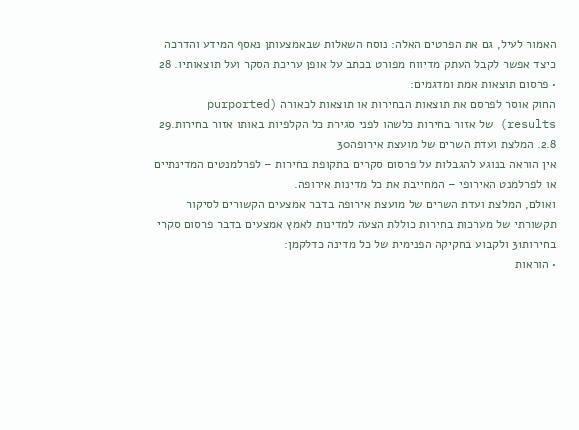האמור לעיל, גם את הפרטים האלה: נוסח השאלות שבאמצעותן נאסף המידע והדרכה כיצד אפשר לקבל העתק מדיווח מפורט בכתב על אופן עריכת הסקר ועל תוצאותיו. 28
• פרסום תוצאות אמת ומדגמים:
החוק אוסר לפרסם את תוצאות הבחירות או תוצאות לכאורה (purported results) של אזור בחירות כלשהו לפני סגירת כל הקלפיות באותו אזור בחירות.29
2.8. המלצת ועדת השרים של מועצת אירופה30
אין הוראה בנוגע להגבלות על פרסום סקרים בתקופת בחירות – לפרלמנטים המדינתיים או לפרלמנט האירופי – המחייבת את כל מדינות אירופה.
ואולם, המלצת ועדת השרים של מועצת אירופה בדבר אמצעים הקשורים לסיקור תקשורתי של מערכות בחירות כוללת הצעה למדינות לאמץ אמצעים בדבר פרסום סקרי בחירות31 ולקבוע בחקיקה הפנימית של כל מדינה כדלקמן:
• הוראות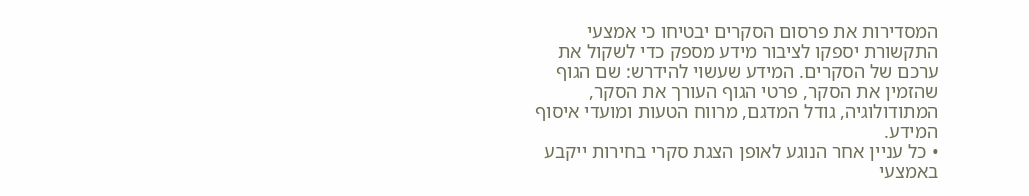המסדירות את פרסום הסקרים יבטיחו כי אמצעי התקשורת יספקו לציבור מידע מספק כדי לשקול את ערכם של הסקרים. המידע שעשוי להידרש: שם הגוף שהזמין את הסקר, פרטי הגוף העורך את הסקר, המתודולוגיה, גודל המדגם, מרווח הטעות ומועדי איסוף המידע.
• כל עניין אחר הנוגע לאופן הצגת סקרי בחירות ייקבע באמצעי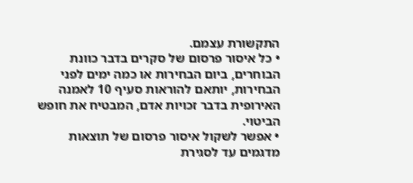התקשורת עצמם.
• כל איסור פרסום של סקרים בדבר כוונת הבוחרים, ביום הבחירות או כמה ימים לפני הבחירות, יותאם להוראות סעיף 10 לאמנה האירופית בדבר זכויות אדם, המבטיח את חופש הביטוי.
• אפשר לשקול איסור פרסום של תוצאות מדגמים עד לסגירת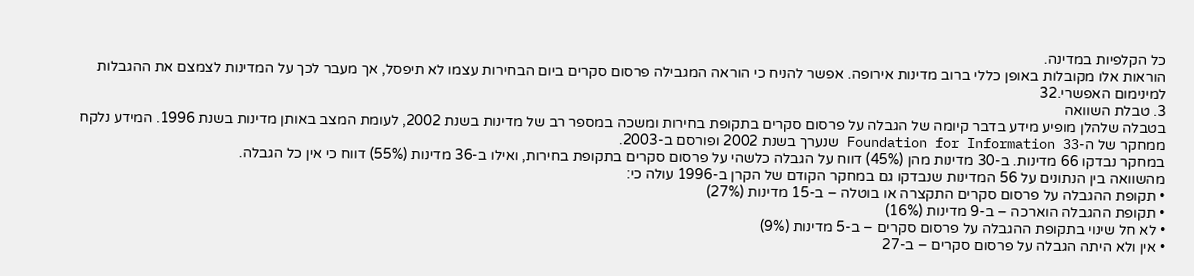כל הקלפיות במדינה.
הוראות אלו מקובלות באופן כללי ברוב מדינות אירופה. אפשר להניח כי הוראה המגבילה פרסום סקרים ביום הבחירות עצמו לא תיפסל, אך מעבר לכך על המדינות לצמצם את ההגבלות למינימום האפשרי.32
3. טבלת השוואה
בטבלה שלהלן מופיע מידע בדבר קיומה של הגבלה על פרסום סקרים בתקופת בחירות ומשכה במספר רב של מדינות בשנת 2002, לעומת המצב באותן מדינות בשנת 1996. המידע נלקח ממחקר של ה-Foundation for Information 33 שנערך בשנת 2002 ופורסם ב-2003.
במחקר נבדקו 66 מדינות. ב-30 מדינות מהן (45%) דווח על הגבלה כלשהי על פרסום סקרים בתקופת בחירות, ואילו ב-36 מדינות (55%) דווח כי אין כל הגבלה.
מהשוואה בין הנתונים על 56 המדינות שנבדקו גם במחקר הקודם של הקרן ב-1996 עולה כי:
• תקופת ההגבלה על פרסום סקרים התקצרה או בוטלה – ב-15 מדינות (27%)
• תקופת ההגבלה הוארכה – ב-9 מדינות (16%)
• לא חל שינוי בתקופת ההגבלה על פרסום סקרים – ב-5 מדינות (9%)
• אין ולא היתה הגבלה על פרסום סקרים – ב-27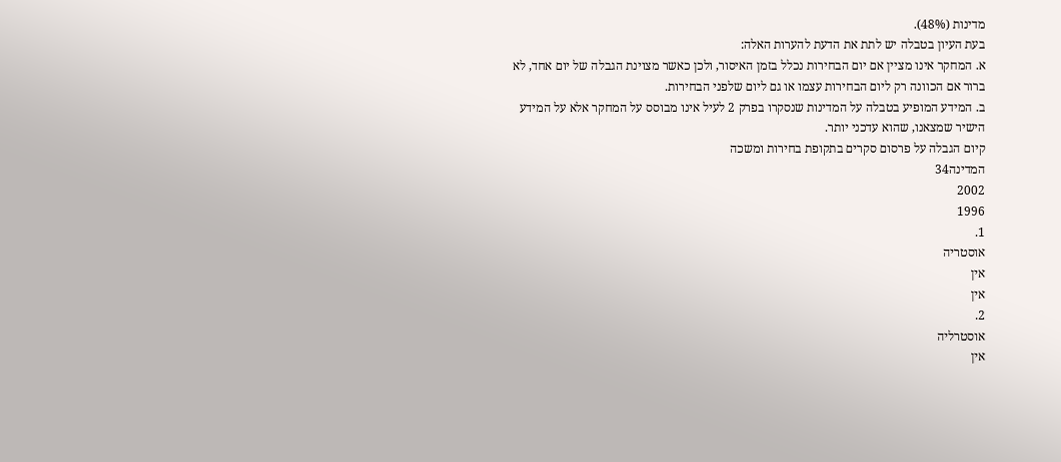מדינות (48%).
בעת העיון בטבלה יש לתת את הדעת להערות האלה:
א. המחקר אינו מציין אם יום הבחירות נכלל בזמן האיסור, ולכן כאשר מצוינת הגבלה של יום אחד, לא ברור אם הכוונה רק ליום הבחירות עצמו או גם ליום שלפני הבחירות.
ב. המידע המופיע בטבלה על המדינות שנסקרו בפרק 2 לעיל אינו מבוסס על המחקר אלא על המידע הישיר שמצאנו, שהוא עדכני יותר.
קיום הגבלה על פרסום סקרים בתקופת בחירות ומשכה
המדינה34
2002
1996
1.
אוסטריה
אין
אין
2.
אוסטרליה
אין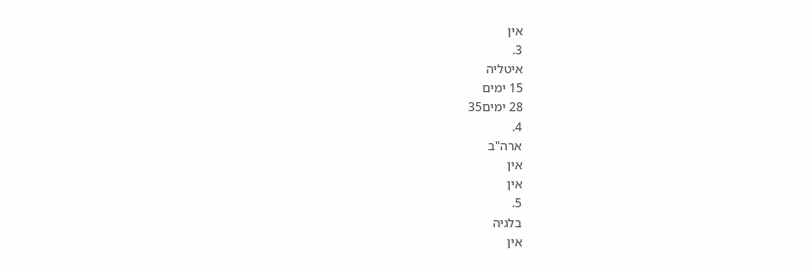אין
3.
איטליה
15 ימים
28 ימים35
4.
ארה"ב
אין
אין
5.
בלגיה
אין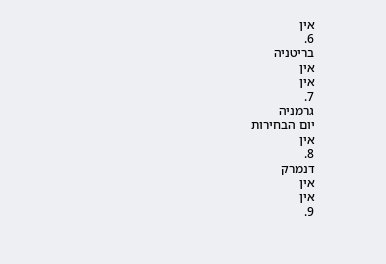אין
6.
בריטניה
אין
אין
7.
גרמניה
יום הבחירות
אין
8.
דנמרק
אין
אין
9.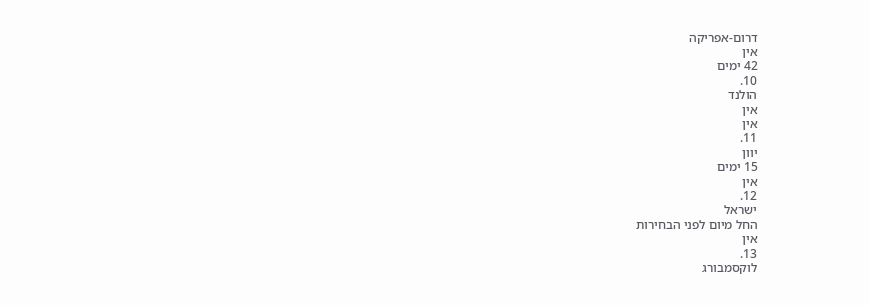דרום-אפריקה
אין
42 ימים
10.
הולנד
אין
אין
11.
יוון
15 ימים
אין
12.
ישראל
החל מיום לפני הבחירות
אין
13.
לוקסמבורג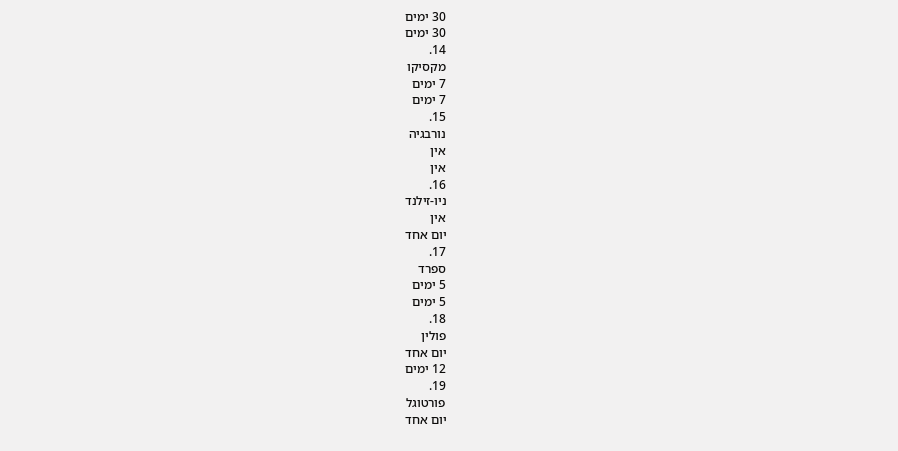30 ימים
30 ימים
14.
מקסיקו
7 ימים
7 ימים
15.
נורבגיה
אין
אין
16.
ניו-זילנד
אין
יום אחד
17.
ספרד
5 ימים
5 ימים
18.
פולין
יום אחד
12 ימים
19.
פורטוגל
יום אחד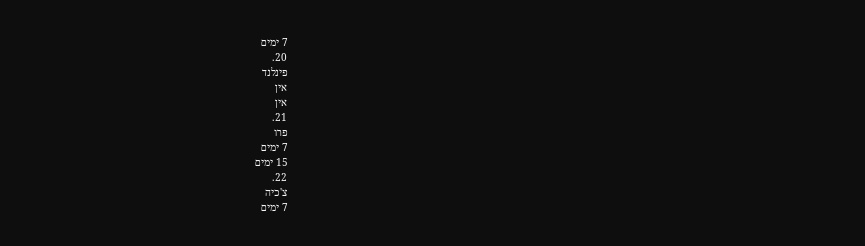7 ימים
20.
פינלנד
אין
אין
21.
פרו
7 ימים
15 ימים
22.
צ'כיה
7 ימים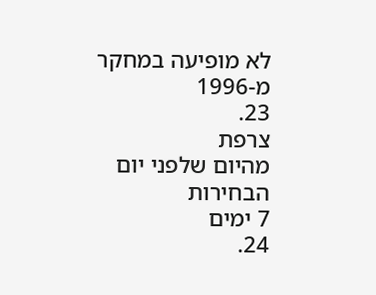לא מופיעה במחקר מ-1996
23.
צרפת
מהיום שלפני יום הבחירות
7 ימים
24.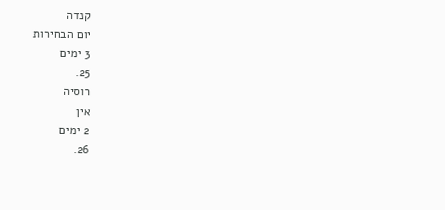קנדה
יום הבחירות
3 ימים
25.
רוסיה
אין
2 ימים
26.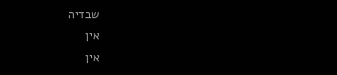שבדיה
אין
אין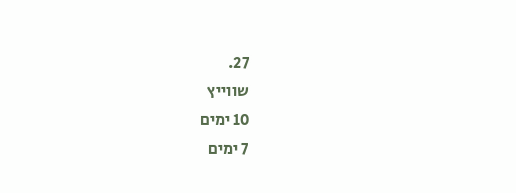27.
שווייץ
10 ימים
7 ימים